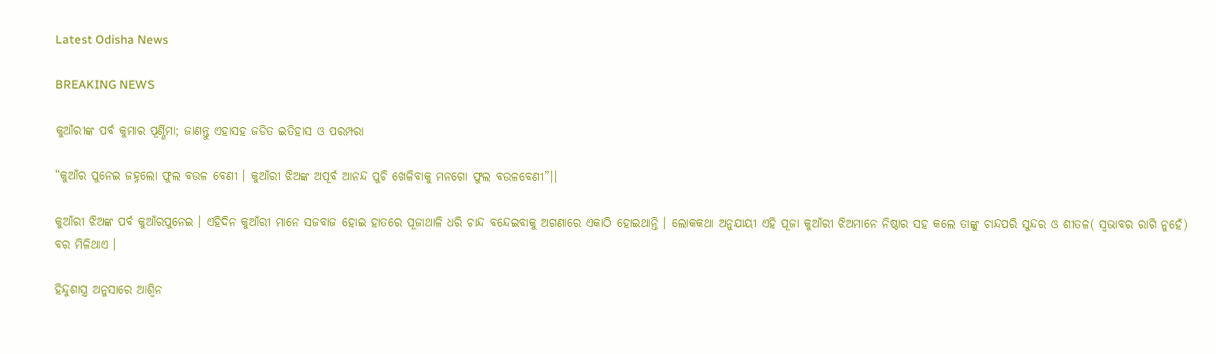Latest Odisha News

BREAKING NEWS

କୁଆଁରୀଙ୍କ ପର୍ବ କୁମାର ପୂର୍ଣ୍ଣିମା; ଜାଣନ୍ତୁ ଏହାସହ ଜଡିତ ଇତିହାସ ଓ ପରମ୍ପରା

“କୁଆଁର ପୁନେଇ ଜହ୍ନଲୋ ଫୁଲ ବଉଳ ବେଣୀ । କୁଆଁରୀ ଝିଅଙ୍କ ଅପୂର୍ବ ଆନନ୍ଦ ପୁଚି ଖେଳିବାକୁ ମନଗୋ ଫୁଲ ବଉଳବେଣୀ”।।

କୁଆଁରୀ ଝିଅଙ୍କ ପର୍ବ କୁଆଁରପୁନେଇ । ଏହିଦିନ କୁଆଁରୀ ମାନେ ସଜବାଜ ହୋଇ ହାତରେ ପୂଜାଥାଳି ଧରି ଚାନ୍ଦ ବନ୍ଦେଇବାକୁ ଅଗଣାରେ ଏକାଠି ହୋଇଥାନ୍ତି । ଲୋକକଥା ଅନୁଯାୟୀ ଏହି ପୂଜା କୁଆଁରୀ ଝିଅମାନେ ନିଷ୍ଠାର ସହ କଲେ ତାଙ୍କୁ ଚାନ୍ଦପରି ସୁନ୍ଦର ଓ ଶୀତଳ( ସ୍ୱଭାବର ରାଗି ନୁହେଁ) ବର ମିଳିଥାଏ ।

ହିନ୍ଦୁଶାସ୍ତ୍ର ଅନୁସାରେ ଆଶ୍ୱିନ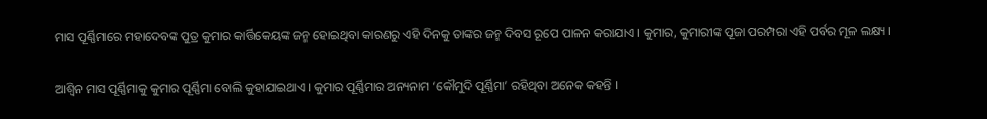ମାସ ପୂର୍ଣ୍ଣିମାରେ ମହାଦେବଙ୍କ ପୁତ୍ର କୁମାର କାର୍ତ୍ତିକେୟଙ୍କ ଜନ୍ମ ହୋଇଥିବା କାରଣରୁ ଏହି ଦିନକୁ ତାଙ୍କର ଜନ୍ମ ଦିବସ ରୂପେ ପାଳନ କରାଯାଏ । କୁମାର, କୁମାରୀଙ୍କ ପୂଜା ପରମ୍ପରା ଏହି ପର୍ବର ମୂଳ ଲକ୍ଷ୍ୟ ।

ଆଶ୍ୱିନ ମାସ ପୂର୍ଣ୍ଣିମାକୁ କୁମାର ପୂର୍ଣ୍ଣିମା ବୋଲି କୁହାଯାଇଥାଏ । କୁମାର ପୂର୍ଣ୍ଣିମାର ଅନ୍ୟନାମ ‘କୌମୁଦି ପୂର୍ଣ୍ଣିମା’ ରହିଥିବା ଅନେକ କହନ୍ତି ।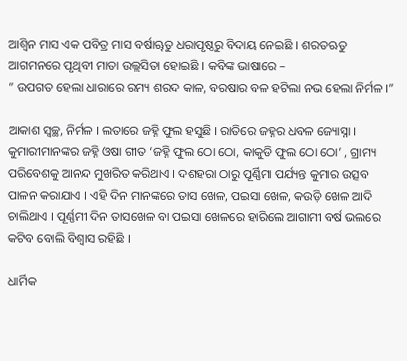ଆଶ୍ୱିନ ମାସ ଏକ ପବିତ୍ର ମାସ ବର୍ଷାୠତୁ ଧରାପୃଷ୍ଠରୁ ବିଦାୟ ନେଇଛି । ଶରତଋତୁ ଆଗମନରେ ପୃଥିବୀ ମାତା ଉଲ୍ଲସିତା ହୋଇଛି । କବିଙ୍କ ଭାଷାରେ –
” ଉପଗତ ହେଲା ଧାରାରେ ରମ୍ୟ ଶରଦ କାଳ, ବରଷାର ବଳ ହଟିଲା ନଭ ହେଲା ନିର୍ମଳ ।”

ଆକାଶ ସ୍ୱଚ୍ଛ, ନିର୍ମଳ । ଲତାରେ ଜହ୍ନି ଫୁଲ ହସୁଛି । ରାତିରେ ଜହ୍ନର ଧବଳ ଜ୍ୟୋସ୍ନା । କୁମାରୀମାନଙ୍କର ଜହ୍ନି ଓଷା ଗୀତ ‘ଜହ୍ନି ଫୁଲ ଠୋ ଠୋ, କାକୁଡି ଫୁଲ ଠୋ ଠୋ’ , ଗ୍ରାମ୍ୟ ପରିବେଶକୁ ଆନନ୍ଦ ମୁଖରିତ କରିଥାଏ । ଦଶହରା ଠାରୁ ପୂର୍ଣ୍ଣିମା ପର୍ଯ୍ୟନ୍ତ କୁମାର ଉତ୍ସବ ପାଳନ କରାଯାଏ । ଏହି ଦିନ ମାନଙ୍କରେ ତାସ ଖେଳ, ପଇସା ଖେଳ, କଉଡ଼ି ଖେଳ ଆଦି ଚାଲିଥାଏ । ପୂର୍ଣ୍ଣମୀ ଦିନ ତାସଖେଳ ବା ପଇସା ଖେଳରେ ହାରିଲେ ଆଗାମୀ ବର୍ଷ ଭଲରେ କଟିବ ବୋଲି ବିଶ୍ୱାସ ରହିଛି ।

ଧାର୍ମିକ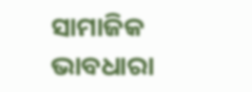ସାମାଜିକ ଭାବଧାରା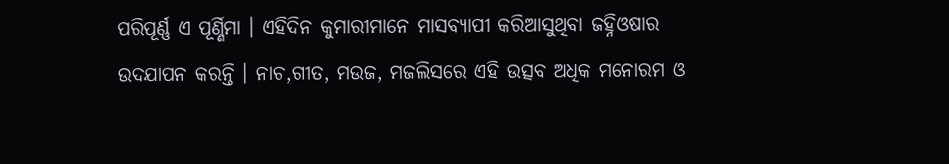ପରିପୂର୍ଣ୍ଣ ଏ ପୂର୍ଣ୍ଣିମା । ଏହିଦିନ କୁମାରୀମାନେ ମାସବ୍ୟାପୀ କରିଆସୁଥିବା ଜହ୍ନିଓଷାର ଉଦଯାପନ କରନ୍ତି । ନାଚ,ଗୀତ, ମଉଜ, ମଜଲିସରେ ଏହି ଉତ୍ସବ ଅଧିକ ମନୋରମ ଓ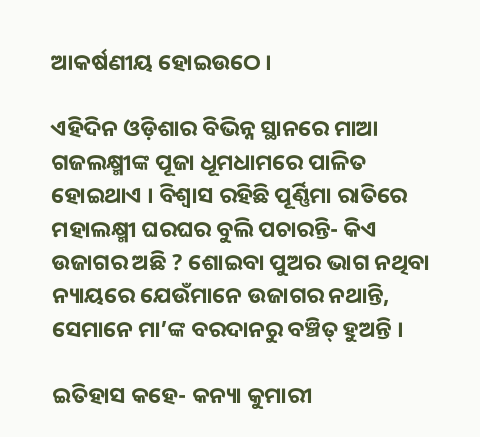ଆକର୍ଷଣୀୟ ହୋଇଉଠେ ।

ଏହିଦିନ ଓଡ଼ିଶାର ବିଭିନ୍ନ ସ୍ଥାନରେ ମାଆ ଗଜଲକ୍ଷ୍ମୀଙ୍କ ପୂଜା ଧୂମଧାମରେ ପାଳିତ ହୋଇଥାଏ । ବିଶ୍ୱାସ ରହିଛି ପୂର୍ଣ୍ଣିମା ରାତିରେ ମହାଲକ୍ଷ୍ମୀ ଘରଘର ବୁଲି ପଚାରନ୍ତି- କିଏ ଉଜାଗର ଅଛି ? ଶୋଇବା ପୁଅର ଭାଗ ନଥିବା ନ୍ୟାୟରେ ଯେଉଁମାନେ ଉଜାଗର ନଥାନ୍ତି, ସେମାନେ ମା’ଙ୍କ ବରଦାନରୁ ବଞ୍ଚିତ୍ ହୁଅନ୍ତି ।

ଇତିହାସ କହେ- କନ୍ୟା କୁମାରୀ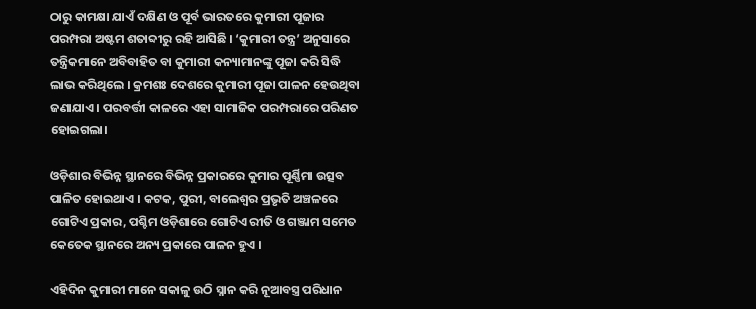ଠାରୁ କାମକ୍ଷା ଯାଏଁ ଦକ୍ଷିଣ ଓ ପୂର୍ବ ଭାରତରେ କୁମାରୀ ପୂଜାର ପରମ୍ପରା ଅଷ୍ଟମ ଶତାବ୍ଦୀରୁ ରହି ଆସିଛି । ‘କୁମାରୀ ତନ୍ତ୍ର’ ଅନୁସାରେ ତନ୍ତ୍ରିକମାନେ ଅବିବାହିତ ବା କୁମାରୀ କନ୍ୟାମାନଙ୍କୁ ପୂଜା କରି ସିଦ୍ଧି ଲାଭ କରିଥିଲେ । କ୍ରମଶଃ ଦେଶରେ କୁମାରୀ ପୂଜା ପାଳନ ହେଉଥିବା ଜଣାଯାଏ । ପରବର୍ତ୍ତୀ କାଳରେ ଏହା ସାମାଜିକ ପରମ୍ପରାରେ ପରିଣତ ହୋଇଗଲା।

ଓଡ଼ିଶାର ବିଭିନ୍ନ ସ୍ଥାନରେ ବିଭିନ୍ନ ପ୍ରକାରରେ କୁମାର ପୂର୍ଣ୍ଣିମା ଉତ୍ସବ ପାଳିତ ହୋଇଥାଏ । କଟକ, ପୁରୀ, ବାଲେଶ୍ୱର ପ୍ରଭୃତି ଅଞ୍ଚଳରେ ଗୋଟିଏ ପ୍ରକାର, ପଶ୍ଚିମ ଓଡ଼ିଶାରେ ଗୋଟିଏ ରୀତି ଓ ଗଞ୍ଜାମ ସମେତ କେତେକ ସ୍ଥାନରେ ଅନ୍ୟ ପ୍ରକାରେ ପାଳନ ହୁଏ ।

ଏହିଦିନ କୁମାରୀ ମାନେ ସକାଳୁ ଉଠି ସ୍ନାନ କରି ନୂଆବସ୍ତ୍ର ପରିଧାନ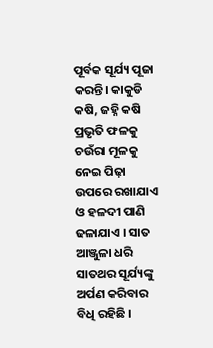ପୂର୍ବକ ସୂର୍ଯ୍ୟ ପୂଜା କରନ୍ତି। କାକୁଡି କଷି, ଜହ୍ନି କଷି ପ୍ରଭୃତି ଫଳକୁ ଚଉଁରା ମୂଳକୁ ନେଇ ପିଢ଼ା ଉପରେ ରଖାଯାଏ ଓ ହଳଦୀ ପାଣି ଢଳାଯାଏ । ସାତ ଆଞ୍ଜୁଳା ଧରି ସାତଥର ସୂର୍ଯ୍ୟଙ୍କୁ ଅର୍ପଣ କରିବାର ବିଧି ରହିଛି ।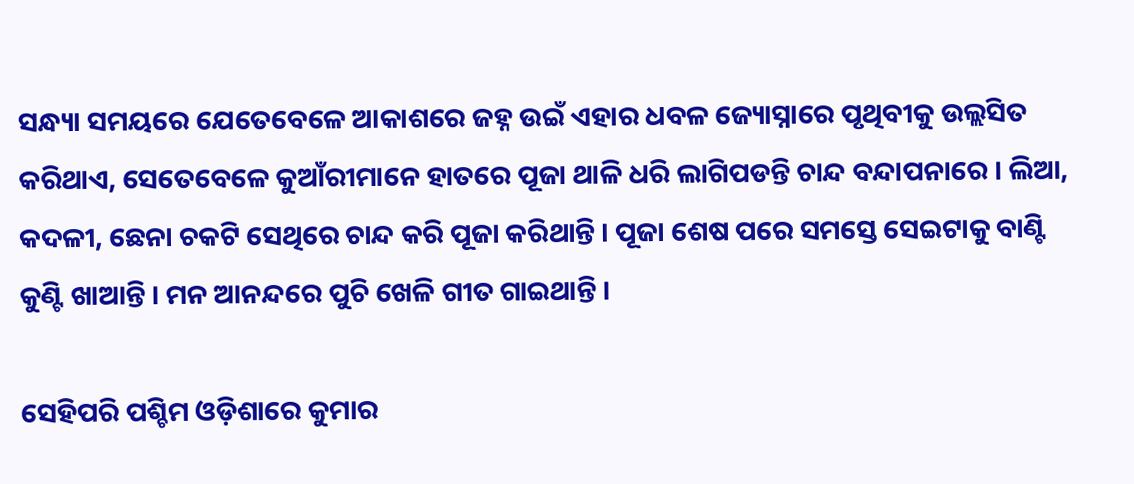ସନ୍ଧ୍ୟା ସମୟରେ ଯେତେବେଳେ ଆକାଶରେ ଜହ୍ନ ଉଇଁ ଏହାର ଧବଳ ଜ୍ୟୋସ୍ନାରେ ପୃଥିବୀକୁ ଉଲ୍ଲସିତ କରିଥାଏ, ସେତେବେଳେ କୁଆଁରୀମାନେ ହାତରେ ପୂଜା ଥାଳି ଧରି ଲାଗିପଡନ୍ତି ଚାନ୍ଦ ବନ୍ଦାପନାରେ । ଲିଆ, କଦଳୀ, ଛେନା ଚକଟି ସେଥିରେ ଚାନ୍ଦ କରି ପୂଜା କରିଥାନ୍ତି । ପୂଜା ଶେଷ ପରେ ସମସ୍ତେ ସେଇଟାକୁ ବାଣ୍ଟି କୁଣ୍ଟି ଖାଆନ୍ତି । ମନ ଆନନ୍ଦରେ ପୁଚି ଖେଳି ଗୀତ ଗାଇଥାନ୍ତି ।

ସେହିପରି ପଶ୍ଚିମ ଓଡ଼ିଶାରେ କୁମାର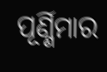ପୂର୍ଣ୍ଣିମାର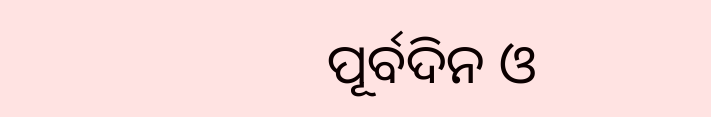ପୂର୍ବଦିନ ଓ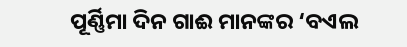ପୂର୍ଣ୍ଣିମା ଦିନ ଗାଈ ମାନଙ୍କର ‘ବଏଲ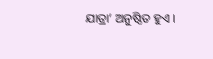ଯାତ୍ରା’ ଅନୁଷ୍ଠିତ ହୁଏ ।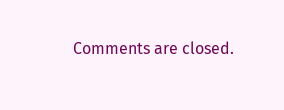Comments are closed.